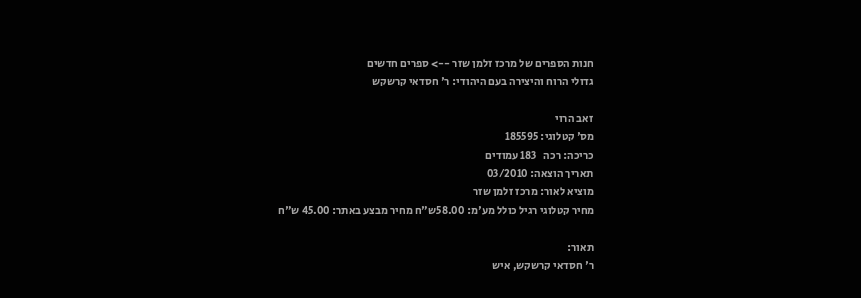חנות הספרים של מרכז זלמן שזר --> ספרים חדשים
גדולי הרוח והיצירה בעם היהודי: ר' חסדאי קרשקש

זאב הרוי
מס' קטלוגי: 185595
כריכה: רכה   183 עמודים
תאריך הוצאה: 03/2010
מוציא לאור: מרכז זלמן שזר
מחיר קטלוגי רגיל כולל מע'מ: 58.00ש"ח מחיר מבצע באתר: 45.00 ש"ח

תאור:
ר' חסדאי קרשקש, איש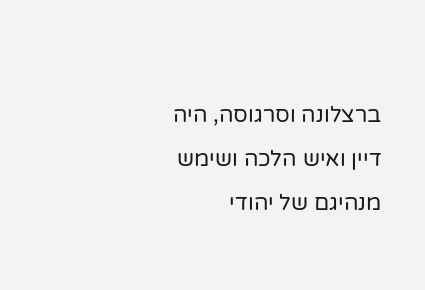ברצלונה וסרגוסה, היה דיין ואיש הלכה ושימש מנהיגם של יהודי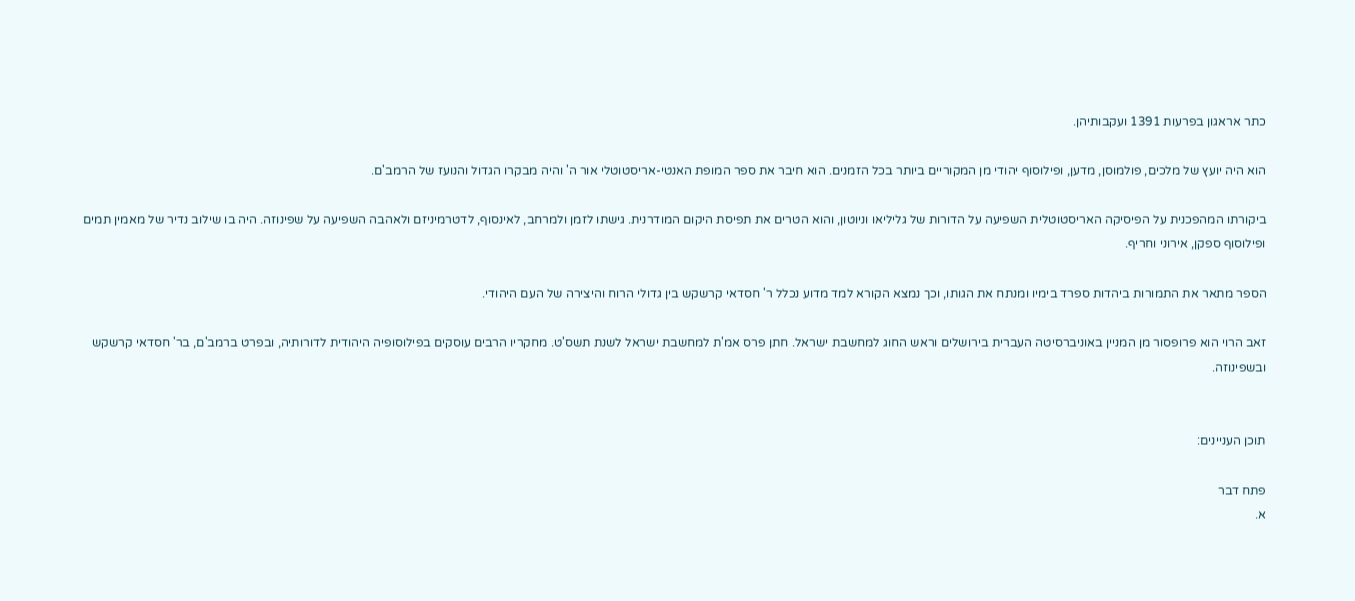כתר אראגון בפרעות 1391 ועקבותיהן.

הוא היה יועץ של מלכים, פולמוסן, מדען, ופילוסוף יהודי מן המקוריים ביותר בכל הזמנים. הוא חיבר את ספר המופת האנטי-אריסטוטלי אור ה' והיה מבקרו הגדול והנועז של הרמב'ם.

ביקורתו המהפכנית על הפיסיקה האריסטוטלית השפיעה על הדורות של גליליאו וניוטון, והוא הטרים את תפיסת היקום המודרנית. גישתו לזמן ולמרחב, לאינסוף, לדטרמיניזם ולאהבה השפיעה על שפינוזה. היה בו שילוב נדיר של מאמין תמים ופילוסוף ספקן, אירוני וחריף.

הספר מתאר את התמורות ביהדות ספרד בימיו ומנתח את הגותו, וכך נמצא הקורא למד מדוע נכלל ר' חסדאי קרשקש בין גדולי הרוח והיצירה של העם היהודי.

זאב הרוי הוא פרופסור מן המניין באוניברסיטה העברית בירושלים וראש החוג למחשבת ישראל. חתן פרס אמ'ת למחשבת ישראל לשנת תשס'ט. מחקריו הרבים עוסקים בפילוסופיה היהודית לדורותיה, ובפרט ברמב'ם, בר' חסדאי קרשקש ובשפינוזה.


תוכן העניינים:

פתח דבר
א.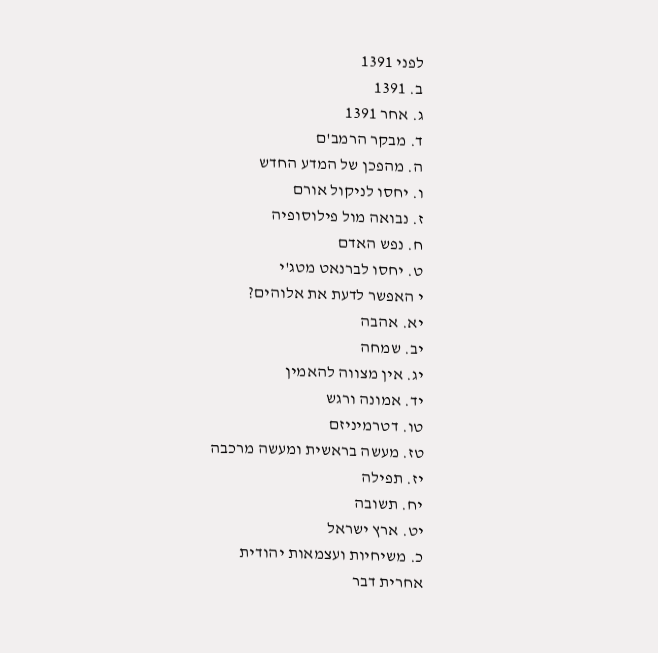לפני 1391
ב. 1391
ג. אחר 1391
ד. מבקר הרמב'ם
ה. מהפכן של המדע החדש
ו. יחסו לניקול אורם
ז. נבואה מול פילוסופיה
ח. נפש האדם
ט. יחסו לברנאט מטג'י
י האפשר לדעת את אלוהים?
יא. אהבה
יב. שמחה
יג. אין מצווה להאמין
יד. אמונה ורגש
טו. דטרמיניזם
טז. מעשה בראשית ומעשה מרכבה
יז. תפילה
יח. תשובה
יט. ארץ ישראל
כ. משיחיות ועצמאות יהודית
אחרית דבר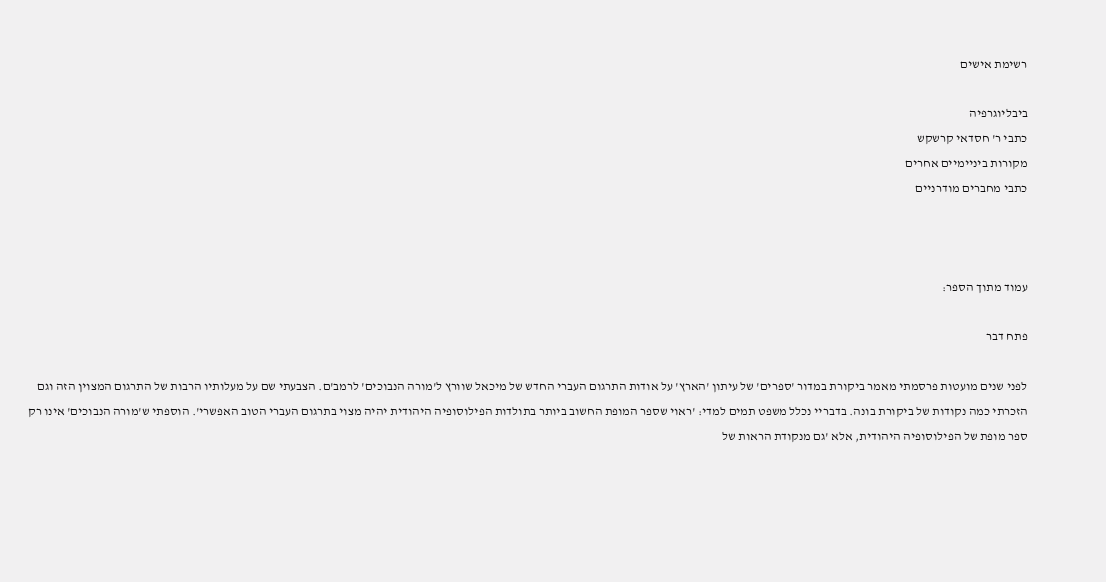רשימת אישים

ביבליוגרפיה
כתבי ר' חסדאי קרשקש
מקורות ביניימיים אחרים
כתבי מחברים מודרניים



עמוד מתוך הספר:

פתח דבר

לפני שנים מועטות פרסמתי מאמר ביקורת במדור 'ספרים' של עיתון 'הארץ' על אודות התרגום העברי החדש של מיכאל שוורץ ל'מורה הנבוכים' לרמב'ם. הצבעתי שם על מעלותיו הרבות של התרגום המצוין הזה וגם הזכרתי כמה נקודות של ביקורת בונה. בדבריי נכלל משפט תמים למדי: 'ראוי שספר המופת החשוב ביותר בתולדות הפילוסופיה היהודית יהיה מצוי בתרגום העברי הטוב האפשרי'. הוספתי ש'מורה הנבוכים' אינו רק ספר מופת של הפילוסופיה היהודית, אלא 'גם מנקודת הראות של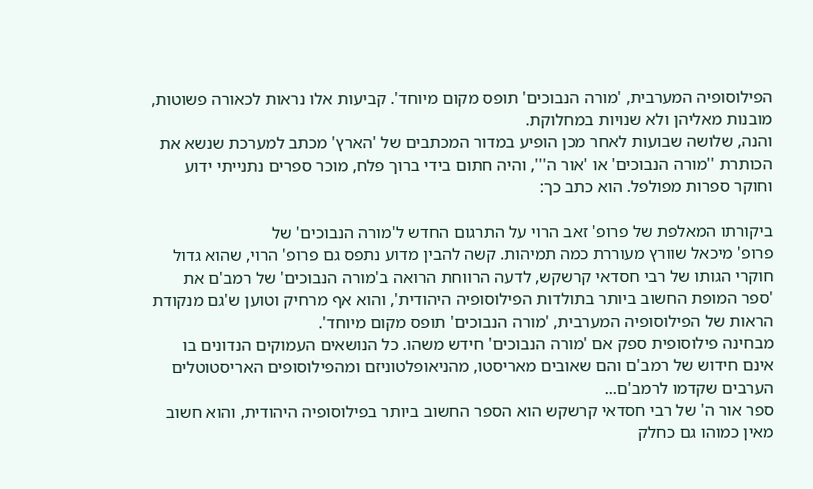הפילוסופיה המערבית, 'מורה הנבוכים' תופס מקום מיוחד'. קביעות אלו נראות לכאורה פשוטות, מובנות מאליהן ולא שנויות במחלוקת.
והנה, שלושה שבועות לאחר מכן הופיע במדור המכתבים של 'הארץ' מכתב למערכת שנשא את הכותרת ''מורה הנבוכים' או 'אור ה''', והיה חתום בידי ברוך פלח, מוכר ספרים נתנייתי ידוע וחוקר ספרות מפולפל. הוא כתב כך:

ביקורתו המאלפת של פרופ' זאב הרוי על התרגום החדש ל'מורה הנבוכים' של
פרופ' מיכאל שוורץ מעוררת כמה תמיהות. קשה להבין מדוע נתפס גם פרופ' הרוי, שהוא גדול חוקרי הגותו של רבי חסדאי קרשקש, לדעה הרווחת הרואה ב'מורה הנבוכים' של רמב'ם את 'ספר המופת החשוב ביותר בתולדות הפילוסופיה היהודית', והוא אף מרחיק וטוען ש'גם מנקודת הראות של הפילוסופיה המערבית, 'מורה הנבוכים' תופס מקום מיוחד'.
מבחינה פילוסופית ספק אם 'מורה הנבוכים' חידש משהו. כל הנושאים העמוקים הנדונים בו אינם חידוש של רמב'ם והם שאובים מאריסטו, מהניאופלטוניזם ומהפילוסופים האריסטוטלים הערבים שקדמו לרמב'ם...
ספר אור ה' של רבי חסדאי קרשקש הוא הספר החשוב ביותר בפילוסופיה היהודית, והוא חשוב מאין כמוהו גם כחלק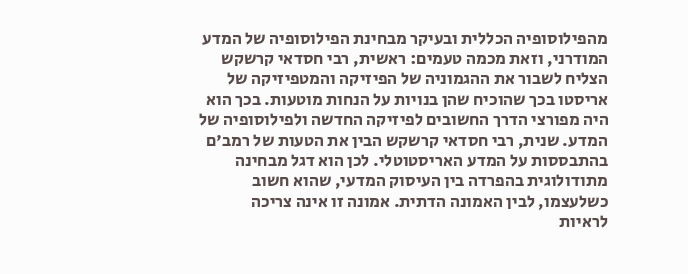מהפילוסופיה הכללית ובעיקר מבחינת הפילוסופיה של המדע המודרני, וזאת מכמה טעמים: ראשית, רבי חסדאי קרשקש הצליח לשבור את ההגמוניה של הפיזיקה והמטפיזיקה של אריסטו בכך שהוכיח שהן בנויות על הנחות מוטעות. בכך הוא היה מפורצי הדרך החשובים לפיזיקה החדשה ולפילוסופיה של המדע. שנית, רבי חסדאי קרשקש הבין את הטעות של רמב'ם בהתבססות על המדע האריסטוטלי. לכן הוא דגל מבחינה מתודולוגית בהפרדה בין העיסוק המדעי, שהוא חשוב כשלעצמו, לבין האמונה הדתית. אמונה זו אינה צריכה
לראיות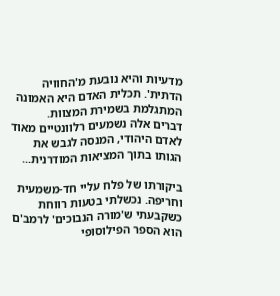מדעיות והיא נובעת מ'החוויה הדתית'. תכלית האדם היא האמונה המתגלמת בשמירת המצוות.
דברים אלה נשמעים רלוונטיים מאוד לאדם היהודי, המנסה לגבש את הגותו בתוך המציאות המודרנית...

ביקורתו של פלח עליי חד-משמעית וחריפה. נכשלתי בטעות רווחת כשקבעתי ש'מורה הנבוכים' לרמב'ם הוא הספר הפילוסופי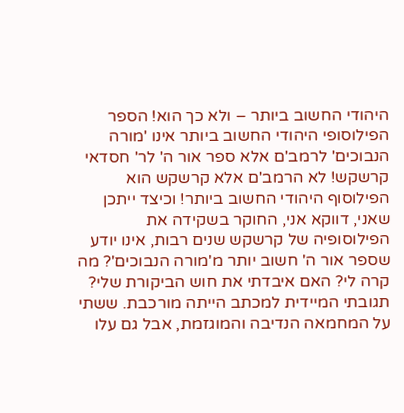היהודי החשוב ביותר – ולא כך הוא! הספר הפילוסופי היהודי החשוב ביותר אינו 'מורה הנבוכים' לרמב'ם אלא ספר אור ה' לר' חסדאי קרשקש! לא הרמב'ם אלא קרשקש הוא הפילוסוף היהודי החשוב ביותר! וכיצד ייתכן שאני, דווקא אני, החוקר בשקידה את הפילוסופיה של קרשקש שנים רבות, אינו יודע שספר אור ה' חשוב יותר מ'מורה הנבוכים'? מה קרה לי? האם איבדתי את חוש הביקורת שלי?
תגובתי המיידית למכתב הייתה מורכבת. ששתי על המחמאה הנדיבה והמוגזמת, אבל גם עלו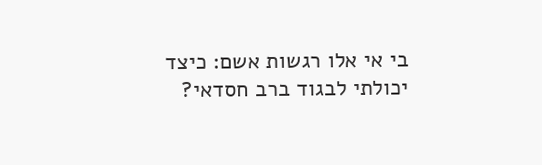בי אי אלו רגשות אשם: כיצד יכולתי לבגוד ברב חסדאי?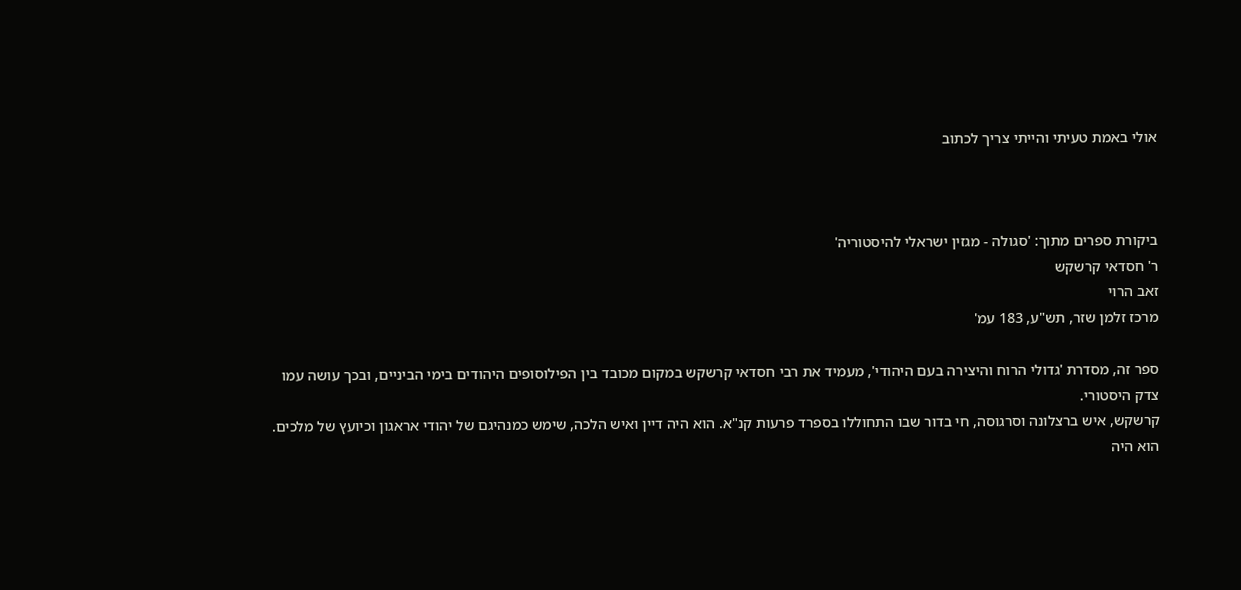אולי באמת טעיתי והייתי צריך לכתוב



ביקורת ספרים מתוך: 'סגולה - מגזין ישראלי להיסטוריה'
ר' חסדאי קרשקש
זאב הרוי
מרכז זלמן שזר, תש"ע, 183 עמ'

ספר זה, מסדרת 'גדולי הרוח והיצירה בעם היהודי', מעמיד את רבי חסדאי קרשקש במקום מכובד בין הפילוסופים היהודים בימי הביניים, ובכך עושה עמו צדק היסטורי.
קרשקש, איש ברצלונה וסרגוסה, חי בדור שבו התחוללו בספרד פרעות קנ"א. הוא היה דיין ואיש הלכה, שימש כמנהיגם של יהודי אראגון וכיועץ של מלכים. הוא היה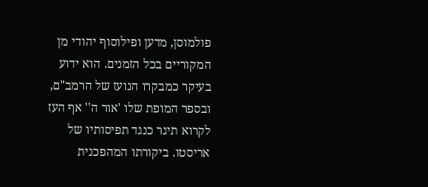פולמוסן, מדען ופילוסוף יהודי מן המקוריים בכל הזמנים. הוא ידוע בעיקר כמבקרו הנועז של הרמב"ם, ובספר המופת שלו 'אור ה'' אף העז לקרוא תיגר כנגד תפיסותיו של אריסטו. ביקורתו המהפכנית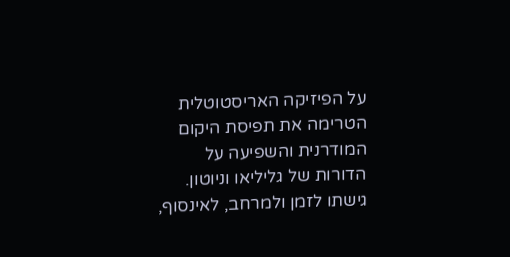על הפיזיקה האריסטוטלית הטרימה את תפיסת היקום המודרנית והשפיעה על הדורות של גליליאו וניוטון. גישתו לזמן ולמרחב, לאינסוף,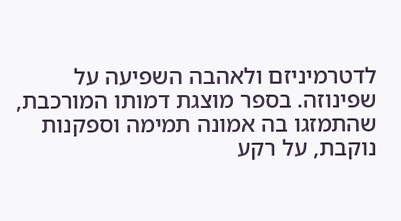לדטרמיניזם ולאהבה השפיעה על שפינוזה. בספר מוצגת דמותו המורכבת, שהתמזגו בה אמונה תמימה וספקנות נוקבת, על רקע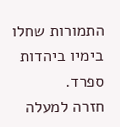התמורות שחלו בימיו ביהדות ספרד.
חזרה למעלה